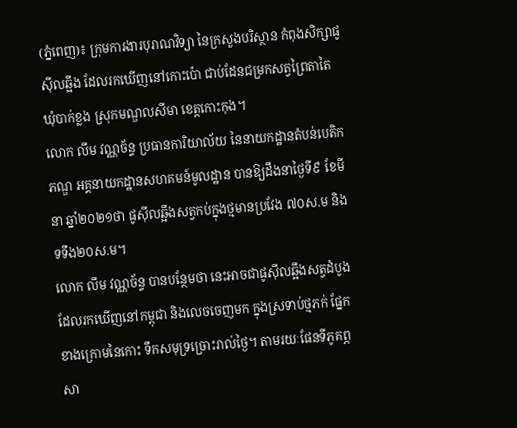(ភ្នំពេញ)៖ ក្រុមការងារបុរាណវិទ្យា នៃក្រសួងបរិស្ថាន កំពុងសិក្សាផូស៊ីលឆ្អឹង ដែលរកឃើញនៅកោះប៉ោ ជាប់ដែនជម្រកសត្វព្រៃតាតៃ ឃុំបាក់ខ្លង ស្រុកមណ្ឌលសីមា ខេត្តកោះកុង។
លោក លឹម វណ្ណច័ន្ទ ប្រធានការិយាល័យ នៃនាយកដ្ឋានតំបន់បេតិកភណ្ឌ អគ្គនាយកដ្ឋានសហគមន៍មូលដ្ឋាន បានឱ្យដឹងនាថ្ងៃទី៩ ខែមីនា ឆ្នាំ២០២១ថា ផូស៊ីលឆ្អឹងសត្វកប់ក្នុងថ្មមានប្រវែង ៧០ស.ម និងទទឹង២០ស.ម។
លោក លឹម វណ្ណច័ន្ទ បានបន្ថែមថា នេះអាចជាផូស៊ីលឆ្អឹងសត្វដំបូងដែលរកឃើញនៅកម្ពុជា និងលេចចេញមក ក្នុងស្រទាប់ថ្មភក់ ផ្នែកខាងក្រោមនៃកោះ ទឹកសមុទ្រច្រោះរាល់ថ្ងៃ។ តាមរយៈផែនទីភូគព្ភសា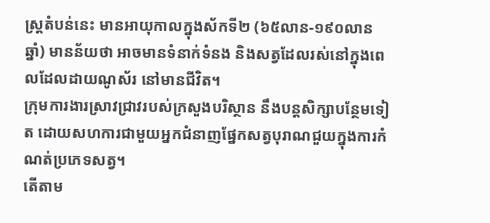ស្ត្រតំបន់នេះ មានអាយុកាលក្នុងស័កទី២ (៦៥លាន-១៩០លានឆ្នាំ) មានន័យថា អាចមានទំនាក់ទំនង និងសត្វដែលរស់នៅក្នុងពេលដែលដាយណូស័រ នៅមានជីវិត។
ក្រុមការងារស្រាវជ្រាវរបស់ក្រសួងបរិស្ថាន នឹងបន្តសិក្សាបន្ថែមទៀត ដោយសហការជាមួយអ្នកជំនាញផ្នែកសត្វបុរាណជួយក្នុងការកំណត់ប្រភេទសត្វ។
តើតាម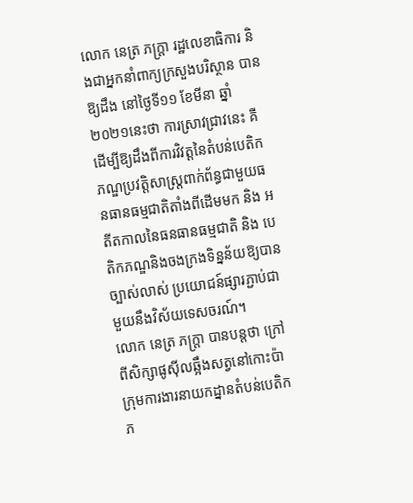លោក នេត្រ ភក្ត្រា រដ្ឋលេខាធិការ និងជាអ្នកនាំពាក្យក្រសួងបរិស្ថាន បានឱ្យដឹង នៅថ្ងៃទី១១ ខែមីនា ឆ្នាំ២០២១នេះថា ការស្រាវជ្រាវនេះ គឺដើម្បីឱ្យដឹងពីការវិវត្តនៃតំបន់បេតិកភណ្ឌប្រវត្តិសាស្ត្រពាក់ព័ន្ធជាមួយធនធានធម្មជាតិតាំងពីដើមមក និង អតីតកាលនៃធនធានធម្មជាតិ និង បេតិកភណ្ឌនិងចងក្រងទិន្នន័យឱ្យបានច្បាស់លាស់ ប្រយោជន៍ផ្សារភ្ជាប់ជាមួយនឹងវិស័យទេសចរណ៍។
លោក នេត្រ ភក្ត្រា បានបន្តថា ក្រៅពីសិក្សាផូស៊ីលឆ្អឹងសត្វនៅកោះប៉ា ក្រុមការងារនាយកដ្នានតំបន់បេតិកភ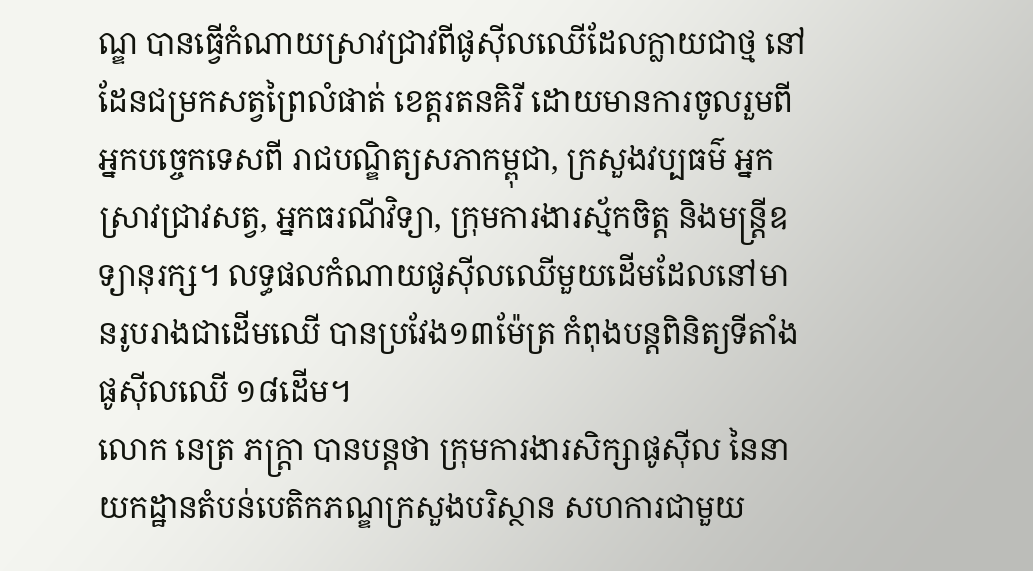ណ្ឌ បានធ្វើកំណាយស្រាវជ្រាវពីផូស៊ីលឈើដែលក្លាយជាថ្ម នៅដែនជម្រកសត្វព្រៃលំផាត់ ខេត្តរតនគិរី ដោយមានការចូលរួមពីអ្នកបច្ចេកទេសពី រាជបណ្ឌិត្យសភាកម្ពុជា, ក្រសួងវប្បធម៌ អ្នកស្រាវជ្រាវសត្វ, អ្នកធរណីវិទ្យា, ក្រុមការងារស្ម័កចិត្ត និងមន្ត្រីឧទ្យានុរក្ស។ លទ្ធផលកំណាយផូស៊ីលឈើមួយដើមដែលនៅមានរូបរាងជាដើមឈើ បានប្រវែង១៣ម៉ែត្រ កំពុងបន្តពិនិត្យទីតាំងផូស៊ីលឈើ ១៨ដើម។
លោក នេត្រ ភក្ត្រា បានបន្តថា ក្រុមការងារសិក្សាផូស៊ីល នៃនាយកដ្ឋានតំបន់បេតិកភណ្ឌក្រសួងបរិស្ថាន សហការជាមួយ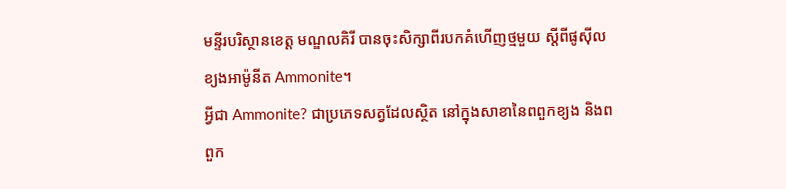មន្ទីរបរិស្ថានខេត្ត មណ្ឌលគិរី បានចុះសិក្សាពីរបកគំហើញថ្មមួយ ស្តីពីផូស៊ីលខ្យងអាម៉ូនីត Ammonite។
អ្វីជា Ammonite? ជាប្រភេទសត្វដែលស្ថិត នៅក្នុងសាខានៃពពួកខ្យង និងពពួក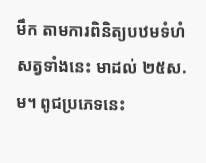មឹក តាមការពិនិត្យបឋមទំហំសត្វទាំងនេះ មាដល់ ២៥ស.ម។ ពូជប្រភេទនេះ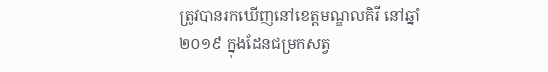ត្រូវបានរកឃើញនៅខេត្តមណ្ឌលគិរី នៅឆ្នាំ២០១៩ ក្នុងដែនជម្រកសត្វ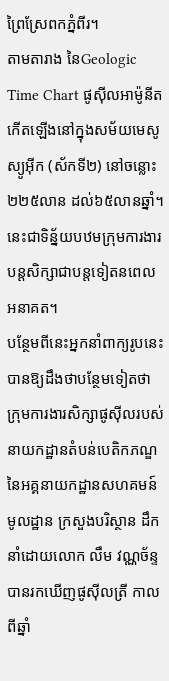ព្រៃស្រែពកភ្នំពីរ។
តាមតារាង នៃGeologic Time Chart ផូស៊ីលអាម៉ូនីត កើតឡើងនៅក្នុងសម័យមេសូស្យូអ៊ីក (ស័កទី២) នៅចន្លោះ ២២៥លាន ដល់៦៥លានឆ្នាំ។ នេះជាទិន្ន័យបឋមក្រុមការងារបន្តសិក្សាជាបន្តទៀតនពេលអនាគត។
បន្ថែមពីនេះអ្នកនាំពាក្យរូបនេះ បានឱ្យដឹងថាបន្ថែមទៀតថា ក្រុមការងារសិក្សាផូស៊ីលរបស់នាយកដ្ឋានតំបន់បេតិកភណ្ឌ នៃអគ្គនាយកដ្ឋានសហគមន៍មូលដ្ឋាន ក្រសួងបរិស្ថាន ដឹកនាំដោយលោក លឹម វណ្ណច័ន្ទ បានរកឃើញផូស៊ីលត្រី កាលពីឆ្នាំ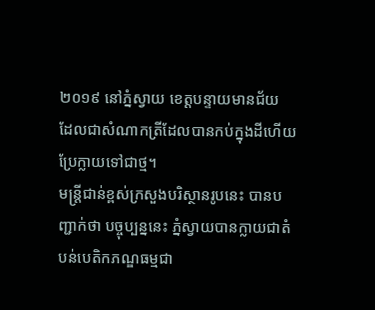២០១៩ នៅភ្នំស្វាយ ខេត្តបន្ទាយមានជ័យ ដែលជាសំណាកត្រីដែលបានកប់ក្នុងដីហើយប្រែក្លាយទៅជាថ្ម។
មន្ត្រីជាន់ខ្ពស់ក្រសួងបរិស្ថានរូបនេះ បានបញ្ជាក់ថា បច្ចុប្បន្ននេះ ភ្នំស្វាយបានក្លាយជាតំបន់បេតិកភណ្ឌធម្មជា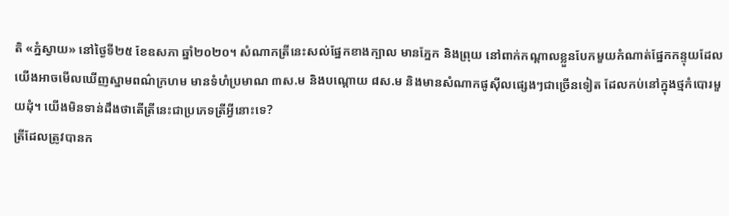តិ «ភ្នំស្វាយ» នៅថ្ងៃទី២៥ ខែឧសភា ឆ្នាំ២០២០។ សំណាកត្រីនេះសល់ផ្នែកខាងក្បាល មានភ្នែក និងព្រុយ នៅពាក់កណ្តាលខ្លួនបែកមួយកំណាត់ផ្នែកកន្ទុយដែលយើងអាចមើលឃើញស្នាមពណ៌ក្រហម មានទំហំប្រមាណ ៣ស.ម និងបណ្តោយ ៨ស.ម និងមានសំណាកផូស៊ីលផ្សេងៗជាច្រើនទៀត ដែលកប់នៅក្នុងថ្មកំបោរមួយដុំ។ យើងមិនទាន់ដឹងថាតើត្រីនេះជាប្រភេទត្រីអ្វីនោះទេ?
ត្រីដែលត្រូវបានក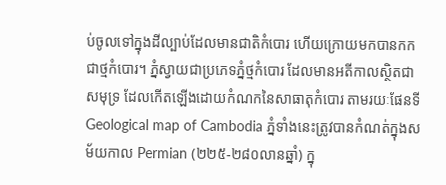ប់ចូលទៅក្នុងដីល្បាប់ដែលមានជាតិកំបោរ ហើយក្រោយមកបានកកជាថ្មកំបោរ។ ភ្នំស្វាយជាប្រភេទភ្នំថ្មកំបោរ ដែលមានអតីកាលស្ថិតជាសមុទ្រ ដែលកើតឡើងដោយកំណកនៃសាធាតុកំបោរ តាមរយៈផែនទី Geological map of Cambodia ភ្នំទាំងនេះត្រូវបានកំណត់ក្នុងសម័យកាល Permian (២២៥-២៨០លានឆ្នាំ) ក្នុ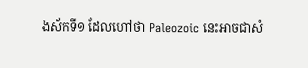ងស័កទី១ ដែលហៅថា Paleozoic នេះអាចជាសំ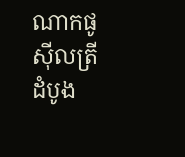ណាកផូស៊ីលត្រីដំបូង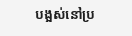បង្អស់នៅប្រ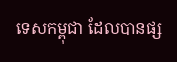ទេសកម្ពុជា ដែលបានផ្ស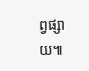ព្វផ្សាយ៕